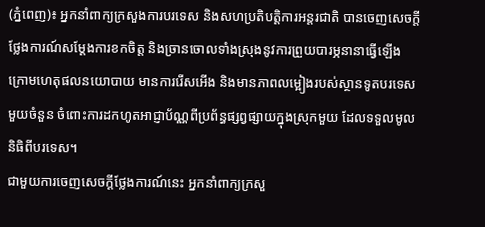(ភ្នំពេញ)៖ អ្នកនាំពាក្យក្រសួងការបរទេស និងសហប្រតិបត្តិការអន្តរជាតិ បានចេញសេចក្តីថ្លែងការណ៍សម្តែងការខកចិត្ត និងច្រានចោលទាំងស្រុងនូវការព្រួយបារម្ភនានាធ្វើឡើង ក្រោមហេតុផលនយោបាយ មានការរើសអើង និងមានភាពលម្អៀងរបស់ស្ថានទូតបរទេសមួយចំនួន ចំពោះការដកហូតអាជ្ញាប័ណ្ណពីប្រព័ន្ធផ្សព្វផ្សាយក្នុងស្រុកមួយ ដែលទទួលមូលនិធិពីបរទេស។
ជាមួយការចេញសេចក្តីថ្លែងការណ៍នេះ អ្នកនាំពាក្យក្រសួ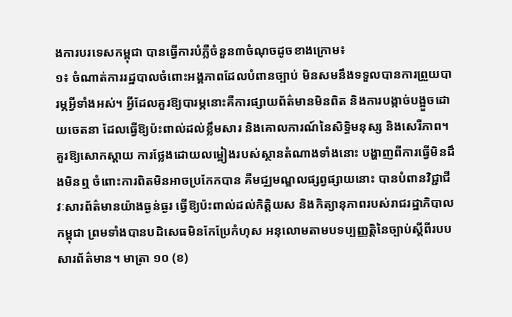ងការបរទេសកម្ពុជា បានធ្វើការបំភ្លឺចំនួន៣ចំណុចដូចខាងក្រោម៖
១៖ ចំណាត់ការរដ្ឋបាលចំពោះអង្គភាពដែលបំពានច្បាប់ មិនសមនឹងទទួលបានការព្រួយបារម្ភអ្វីទាំងអស់។ អ្វីដែលគួរឱ្យបារម្ភនោះគឺការផ្សាយព័ត៌មានមិនពិត និងការបង្កាច់បង្អួចដោយចេតនា ដែលធ្វើឱ្យប៉ះពាល់ដល់ខ្លឹមសារ និងគោលការណ៍នៃសិទ្ធិមនុស្ស និងសេរីភាព។ គួរឱ្យសោកស្ដាយ ការថ្លែងដោយលម្អៀងរបស់ស្ថានតំណាងទាំងនោះ បង្ហាញពីការធ្វើមិនដឹងមិនឮ ចំពោះការពិតមិនអាចប្រកែកបាន គឺមជ្ឈមណ្ឌលផ្សព្វផ្សាយនោះ បានបំពានវិជ្ជាជីវៈសារព័ត៌មានយ៉ាងធ្ងន់ធ្ងរ ធ្វើឱ្យប៉ះពាល់ដល់កិត្តិយស និងកិត្យានុភាពរបស់រាជរដ្ឋាភិបាលកម្ពុជា ព្រមទាំងបានបដិសេធមិនកែប្រែកំហុស អនុលោមតាមបទប្បញ្ញត្តិនៃច្បាប់ស្តីពីរបបសារព័ត៌មាន។ មាត្រា ១០ (ខ)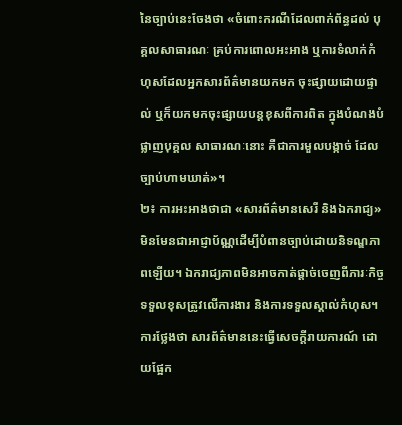នៃច្បាប់នេះចែងថា «ចំពោះករណីដែលពាក់ព័ន្ធដល់ បុគ្គលសាធារណៈ គ្រប់ការពោលអះអាង ឬការទំលាក់កំហុសដែលអ្នកសារព័ត៌មានយកមក ចុះផ្សាយដោយផ្ទាល់ ឬក៏យកមកចុះផ្សាយបន្តខុសពីការពិត ក្នុងបំណងបំផ្លាញបុគ្គល សាធារណៈនោះ គឺជាការមួលបង្កាច់ ដែលច្បាប់ហាមឃាត់»។
២៖ ការអះអាងថាជា «សារព័ត៌មានសេរី និងឯករាជ្យ» មិនមែនជាអាជ្ញាប័ណ្ណដើម្បីបំពានច្បាប់ដោយនិទណ្ឌភាពឡើយ។ ឯករាជ្យភាពមិនអាចកាត់ផ្តាច់ចេញពីភារៈកិច្ចទទួលខុសត្រូវលើការងារ និងការទទួលស្គាល់កំហុស។ ការថ្លែងថា សារព័ត៌មាននេះធ្វើសេចក្ដីរាយការណ៍ ដោយផ្អែក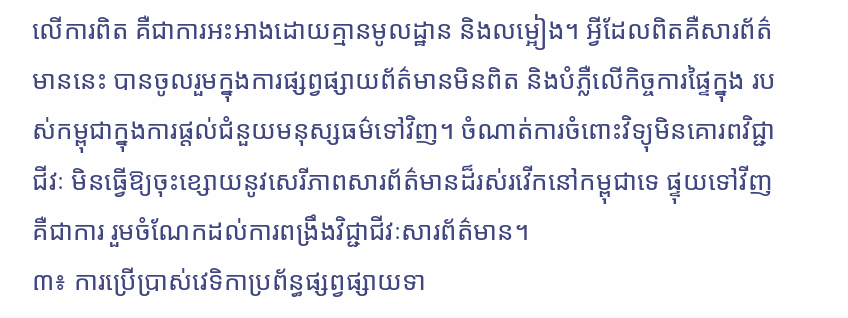លើការពិត គឺជាការអះអាងដោយគ្មានមូលដ្ឋាន និងលម្អៀង។ អ្វីដែលពិតគឺសារព័ត៌មាននេះ បានចូលរួមក្នុងការផ្សព្វផ្សាយព័ត៌មានមិនពិត និងបំភ្លឺលើកិច្ចការផ្ទៃក្នុង របស់កម្ពុជាក្នុងការផ្តល់ជំនួយមនុស្សធម៌ទៅវិញ។ ចំណាត់ការចំពោះវិទ្យុមិនគោរពវិជ្ជាជីវៈ មិនធ្វើឱ្យចុះខ្សោយនូវសេរីភាពសារព័ត៌មានដ៏រស់រវើកនៅកម្ពុជាទេ ផ្ទុយទៅវីញ គឺជាការ រួមចំណែកដល់ការពង្រឹងវិជ្ជាជីវៈសារព័ត៌មាន។
៣៖ ការប្រើប្រាស់វេទិកាប្រព័ន្ធផ្សព្វផ្សាយទា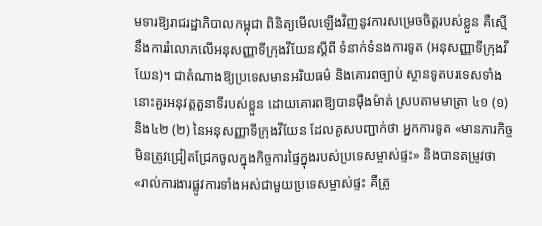មទារឱ្យរាជរដ្ឋាភិបាលកម្ពុជា ពិនិត្យមើលឡើងវិញនូវការសម្រេចចិត្តរបស់ខ្លួន គឺស្មើនឹងការរំលោភលើអនុសញ្ញាទីក្រុងវីយែនស្តីពី ទំនាក់ទំនងការទូត (អនុសញ្ញាទីក្រុងវីយែន)។ ជាតំណាងឱ្យប្រទេសមានអរិយធម៌ និងគោរពច្បាប់ ស្ថានទូតបរទេសទាំងនោះគួរអនុវត្តតួនាទីរបស់ខ្លួន ដោយគោរពឱ្យបានម៉ឺងម៉ាត់ ស្របតាមមាត្រា ៤១ (១) និង៤២ (២) នៃអនុសញ្ញាទីក្រុងវីយែន ដែលគូសបញ្ជាក់ថា អ្នកការទូត «មានភារកិច្ចមិនត្រូវជ្រៀតជ្រែកចូលក្នុងកិច្ចការផ្ទៃក្នុងរបស់ប្រទេសម្ចាស់ផ្ទះ» និងបានតម្រូវថា «រាល់ការងារផ្លូវការទាំងអស់ជាមួយប្រទេសម្ចាស់ផ្ទះ គឺត្រូ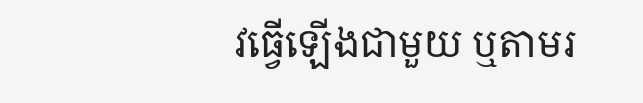វធ្វើឡើងជាមួយ ឬតាមរ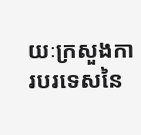យៈក្រសួងការបរទេសនៃ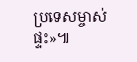ប្រទេសម្ចាស់ផ្ទះ»៕